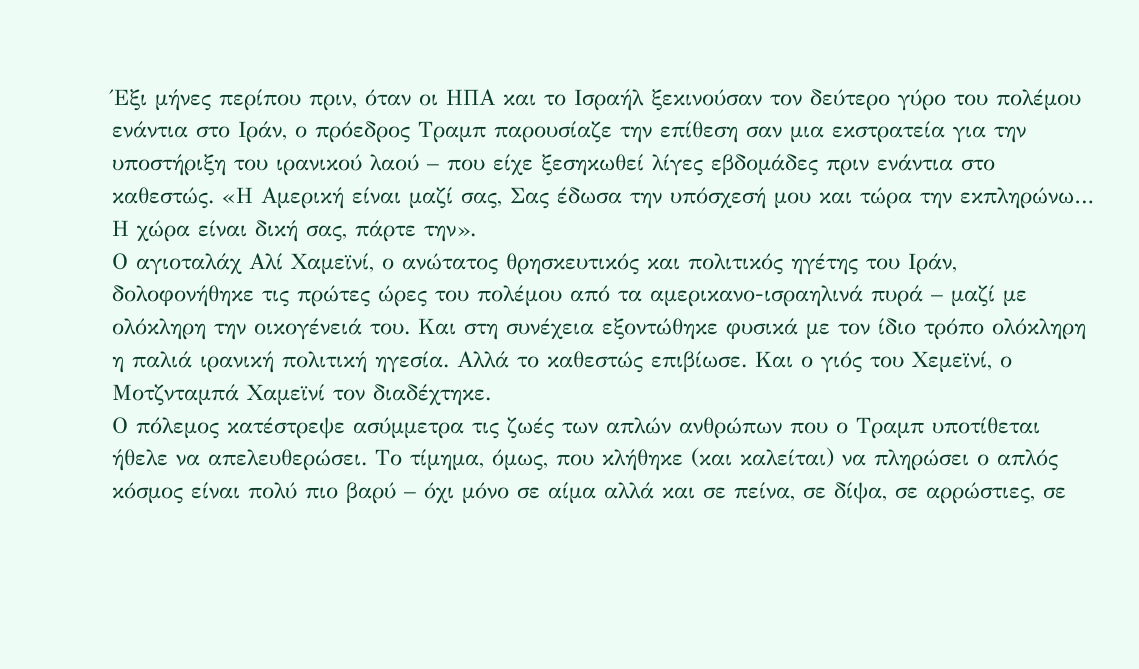Έξι μήνες περίπου πριν, όταν οι ΗΠΑ και το Ισραήλ ξεκινούσαν τον δεύτερο γύρο του πολέμου ενάντια στο Ιράν, ο πρόεδρος Τραμπ παρουσίαζε την επίθεση σαν μια εκστρατεία για την υποστήριξη του ιρανικού λαού – που είχε ξεσηκωθεί λίγες εβδομάδες πριν ενάντια στο καθεστώς. «Η Αμερική είναι μαζί σας, Σας έδωσα την υπόσχεσή μου και τώρα την εκπληρώνω… Η χώρα είναι δική σας, πάρτε την».
Ο αγιοταλάχ Αλί Χαμεϊνί, ο ανώτατος θρησκευτικός και πολιτικός ηγέτης του Ιράν, δολοφονήθηκε τις πρώτες ώρες του πολέμου από τα αμερικανο-ισραηλινά πυρά – μαζί με ολόκληρη την οικογένειά του. Και στη συνέχεια εξοντώθηκε φυσικά με τον ίδιο τρόπο ολόκληρη η παλιά ιρανική πολιτική ηγεσία. Αλλά το καθεστώς επιβίωσε. Και ο γιός του Χεμεϊνί, ο Μοτζνταμπά Χαμεϊνί τον διαδέχτηκε.
Ο πόλεμος κατέστρεψε ασύμμετρα τις ζωές των απλών ανθρώπων που ο Τραμπ υποτίθεται ήθελε να απελευθερώσει. Το τίμημα, όμως, που κλήθηκε (και καλείται) να πληρώσει ο απλός κόσμος είναι πολύ πιο βαρύ – όχι μόνο σε αίμα αλλά και σε πείνα, σε δίψα, σε αρρώστιες, σε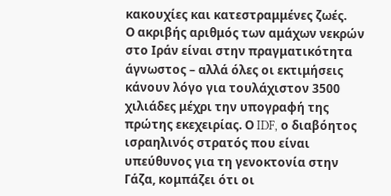κακουχίες και κατεστραμμένες ζωές.
Ο ακριβής αριθμός των αμάχων νεκρών στο Ιράν είναι στην πραγματικότητα άγνωστος – αλλά όλες οι εκτιμήσεις κάνουν λόγο για τουλάχιστον 3500 χιλιάδες μέχρι την υπογραφή της πρώτης εκεχειρίας. Ο IDF, ο διαβόητος ισραηλινός στρατός που είναι υπεύθυνος για τη γενοκτονία στην Γάζα, κομπάζει ότι οι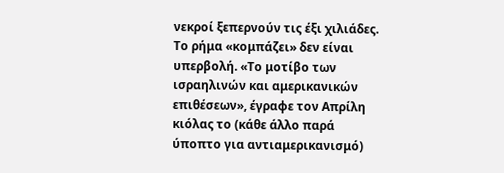νεκροί ξεπερνούν τις έξι χιλιάδες.
Το ρήμα «κομπάζει» δεν είναι υπερβολή. «Το μοτίβο των ισραηλινών και αμερικανικών επιθέσεων», έγραφε τον Απρίλη κιόλας το (κάθε άλλο παρά ύποπτο για αντιαμερικανισμό)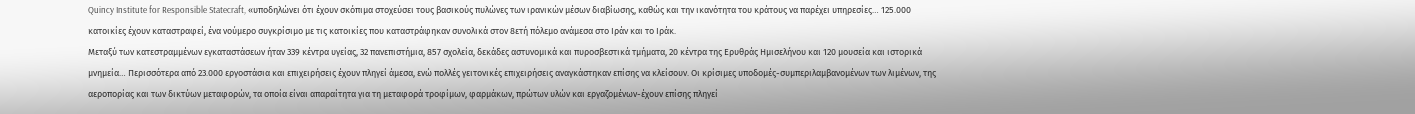Quincy Institute for Responsible Statecraft, «υποδηλώνει ότι έχουν σκόπιμα στοχεύσει τους βασικούς πυλώνες των ιρανικών μέσων διαβίωσης, καθώς και την ικανότητα του κράτους να παρέχει υπηρεσίες… 125.000 κατοικίες έχουν καταστραφεί, ένα νούμερο συγκρίσιμο με τις κατοικίες που καταστράφηκαν συνολικά στον 8ετή πόλεμο ανάμεσα στο Ιράν και το Ιράκ.
Μεταξύ των κατεστραμμένων εγκαταστάσεων ήταν 339 κέντρα υγείας, 32 πανεπιστήμια, 857 σχολεία, δεκάδες αστυνομικά και πυροσβεστικά τμήματα, 20 κέντρα της Ερυθράς Ημισελήνου και 120 μουσεία και ιστορικά μνημεία… Περισσότερα από 23.000 εργοστάσια και επιχειρήσεις έχουν πληγεί άμεσα, ενώ πολλές γειτονικές επιχειρήσεις αναγκάστηκαν επίσης να κλείσουν. Οι κρίσιμες υποδομές-συμπεριλαμβανομένων των λιμένων, της αεροπορίας και των δικτύων μεταφορών, τα οποία είναι απαραίτητα για τη μεταφορά τροφίμων, φαρμάκων, πρώτων υλών και εργαζομένων-έχουν επίσης πληγεί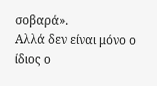σοβαρά».
Αλλά δεν είναι μόνο ο ίδιος ο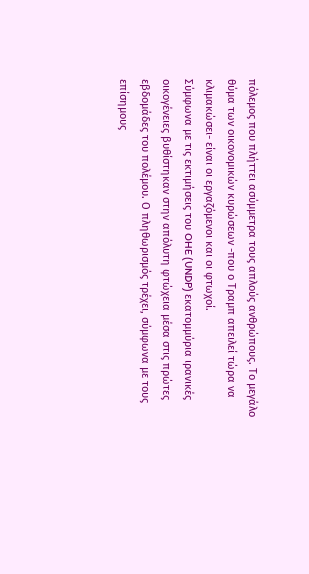πόλεμος που πλήττει ασύμμετρα τους απλούς ανθρώπους. Το μεγάλο θύμα των οικονομικών κυρώσεων -που ο Τραμπ απειλεί τώρα να κλιμακώσει- είναι οι εργαζόμενοι και οι φτωχοί.
Σύμφωνα με τις εκτιμήσεις του OHE (UNDP) εκατομμύρια ιρανικές οικογένειες βυθίστηκαν στην απόλυτη φτώχεια μέσα στις πρώτες εβδομάδες του πολέμου. Ο πληθωρισμός τρέχει, σύμφωνα με τους επίσημους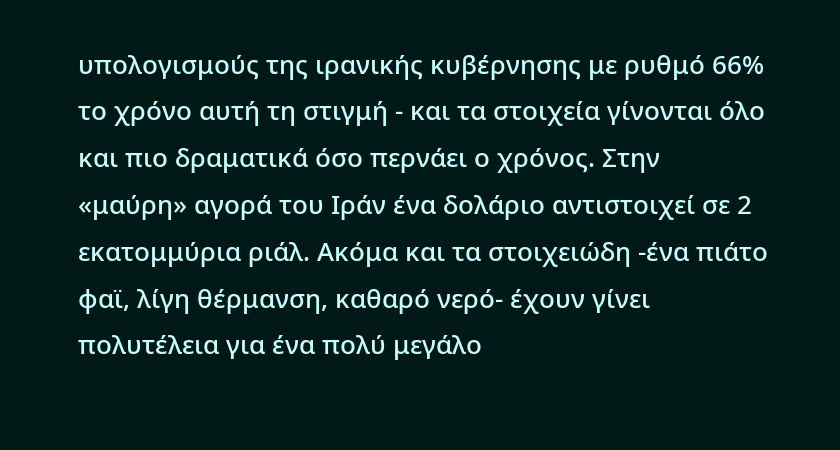υπολογισμούς της ιρανικής κυβέρνησης με ρυθμό 66% το χρόνο αυτή τη στιγμή - και τα στοιχεία γίνονται όλο και πιο δραματικά όσο περνάει ο χρόνος. Στην «μαύρη» αγορά του Ιράν ένα δολάριο αντιστοιχεί σε 2 εκατομμύρια ριάλ. Ακόμα και τα στοιχειώδη -ένα πιάτο φαϊ, λίγη θέρμανση, καθαρό νερό- έχουν γίνει πολυτέλεια για ένα πολύ μεγάλο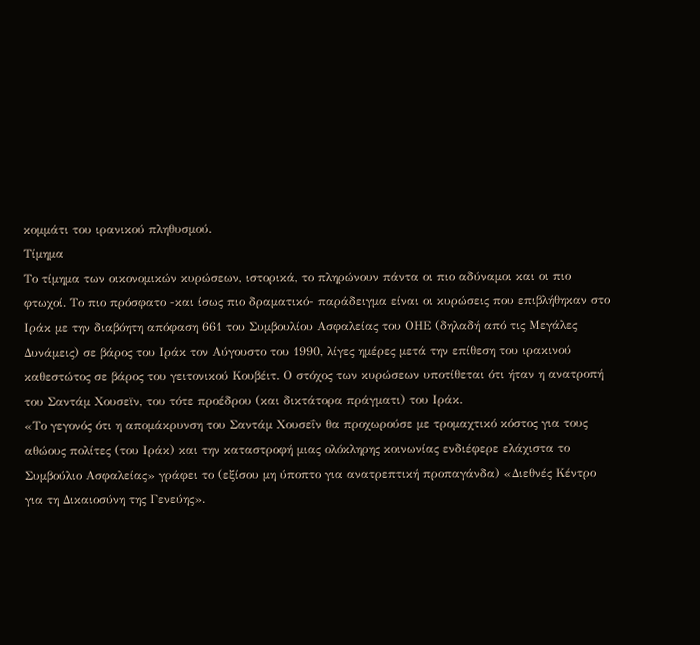κομμάτι του ιρανικού πληθυσμού.
Τίμημα
Το τίμημα των οικονομικών κυρώσεων, ιστορικά, το πληρώνουν πάντα οι πιο αδύναμοι και οι πιο φτωχοί. Το πιο πρόσφατο -και ίσως πιο δραματικό- παράδειγμα είναι οι κυρώσεις που επιβλήθηκαν στο Ιράκ με την διαβόητη απόφαση 661 του Συμβουλίου Ασφαλείας του ΟΗΕ (δηλαδή από τις Μεγάλες Δυνάμεις) σε βάρος του Ιράκ τον Αύγουστο του 1990, λίγες ημέρες μετά την επίθεση του ιρακινού καθεστώτος σε βάρος του γειτονικού Κουβέιτ. Ο στόχος των κυρώσεων υποτίθεται ότι ήταν η ανατροπή του Σαντάμ Χουσεϊν, του τότε προέδρου (και δικτάτορα πράγματι) του Ιράκ.
«Το γεγονός ότι η απομάκρυνση του Σαντάμ Χουσεΐν θα προχωρούσε με τρομαχτικό κόστος για τους αθώους πολίτες (του Ιράκ) και την καταστροφή μιας ολόκληρης κοινωνίας ενδιέφερε ελάχιστα το Συμβούλιο Ασφαλείας» γράφει το (εξίσου μη ύποπτο για ανατρεπτική προπαγάνδα) «Διεθνές Κέντρο για τη Δικαιοσύνη της Γενεύης».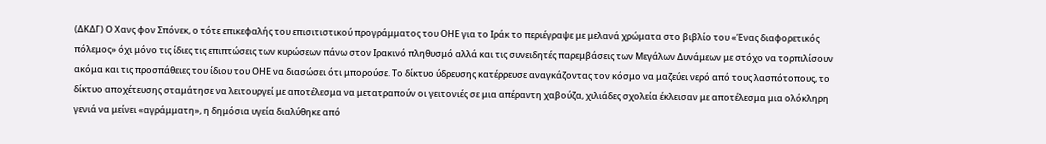(ΔΚΔΓ) Ο Χανς φον Σπόνεκ, ο τότε επικεφαλής του επισιτιστικού προγράμματος του ΟΗΕ για το Ιράκ το περιέγραψε με μελανά χρώματα στο βιβλίο του «Ένας διαφορετικός πόλεμος» όχι μόνο τις ίδιες τις επιπτώσεις των κυρώσεων πάνω στον Ιρακινό πληθυσμό αλλά και τις συνειδητές παρεμβάσεις των Μεγάλων Δυνάμεων με στόχο να τορπιλίσουν ακόμα και τις προσπάθειες του ίδιου του ΟΗΕ να διασώσει ότι μπορούσε. Το δίκτυο ύδρευσης κατέρρευσε αναγκάζοντας τον κόσμο να μαζεύει νερό από τους λασπότοπους, το δίκτυο αποχέτευσης σταμάτησε να λειτουργεί με αποτέλεσμα να μετατραπούν οι γειτονιές σε μια απέραντη χαβούζα, χιλιάδες σχολεία έκλεισαν με αποτέλεσμα μια ολόκληρη γενιά να μείνει «αγράμματη», η δημόσια υγεία διαλύθηκε από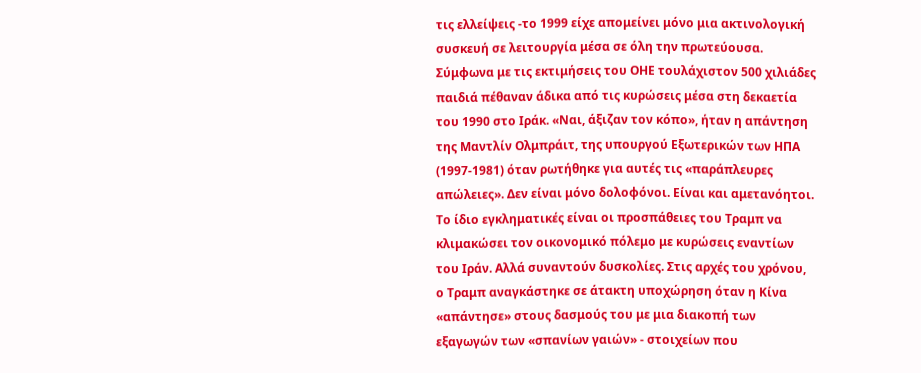τις ελλείψεις -το 1999 είχε απομείνει μόνο μια ακτινολογική συσκευή σε λειτουργία μέσα σε όλη την πρωτεύουσα.
Σύμφωνα με τις εκτιμήσεις του ΟΗΕ τουλάχιστον 500 χιλιάδες παιδιά πέθαναν άδικα από τις κυρώσεις μέσα στη δεκαετία του 1990 στο Ιράκ. «Ναι, άξιζαν τον κόπο», ήταν η απάντηση της Μαντλίν Ολμπράιτ, της υπουργού Εξωτερικών των ΗΠΑ (1997-1981) όταν ρωτήθηκε για αυτές τις «παράπλευρες απώλειες». Δεν είναι μόνο δολοφόνοι. Είναι και αμετανόητοι.
Το ίδιο εγκληματικές είναι οι προσπάθειες του Τραμπ να κλιμακώσει τον οικονομικό πόλεμο με κυρώσεις εναντίων του Ιράν. Αλλά συναντούν δυσκολίες. Στις αρχές του χρόνου, ο Τραμπ αναγκάστηκε σε άτακτη υποχώρηση όταν η Κίνα «απάντησε» στους δασμούς του με μια διακοπή των εξαγωγών των «σπανίων γαιών» - στοιχείων που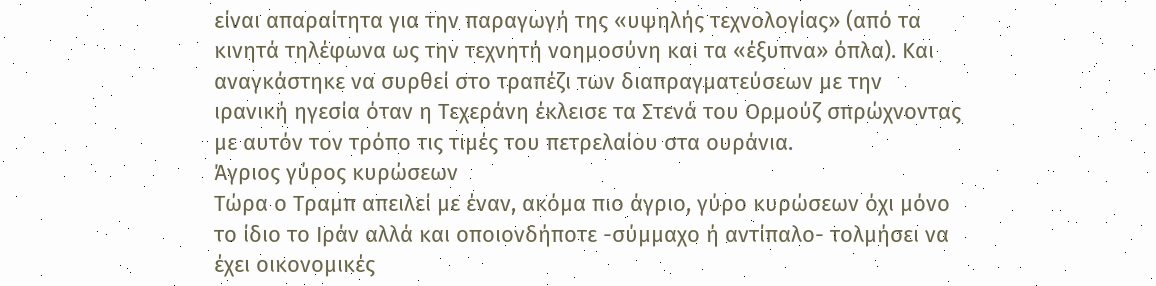είναι απαραίτητα για την παραγωγή της «υψηλής τεχνολογίας» (από τα κινητά τηλέφωνα ως την τεχνητή νοημοσύνη και τα «έξυπνα» όπλα). Και αναγκάστηκε να συρθεί στο τραπέζι των διαπραγματεύσεων με την ιρανική ηγεσία όταν η Τεχεράνη έκλεισε τα Στενά του Ορμούζ σπρώχνοντας με αυτόν τον τρόπο τις τιμές του πετρελαίου στα ουράνια.
Άγριος γύρος κυρώσεων
Τώρα ο Τραμπ απειλεί με έναν, ακόμα πιο άγριο, γύρο κυρώσεων όχι μόνο το ίδιο το Ιράν αλλά και οποιονδήποτε -σύμμαχο ή αντίπαλο- τολμήσει να έχει οικονομικές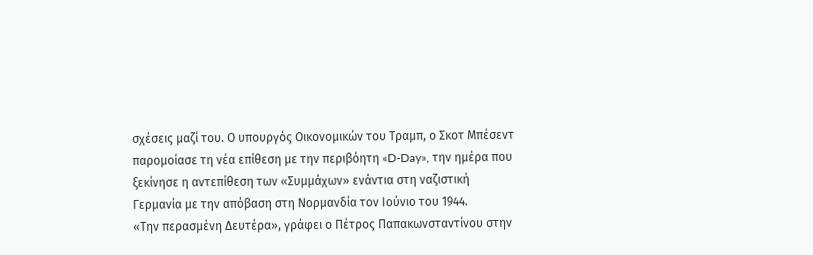σχέσεις μαζί του. Ο υπουργός Οικονομικών του Τραμπ, ο Σκοτ Μπέσεντ παρομοίασε τη νέα επίθεση με την περιβόητη «D-Day», την ημέρα που ξεκίνησε η αντεπίθεση των «Συμμάχων» ενάντια στη ναζιστική Γερμανία με την απόβαση στη Νορμανδία τον Ιούνιο του 1944.
«Την περασμένη Δευτέρα», γράφει ο Πέτρος Παπακωνσταντίνου στην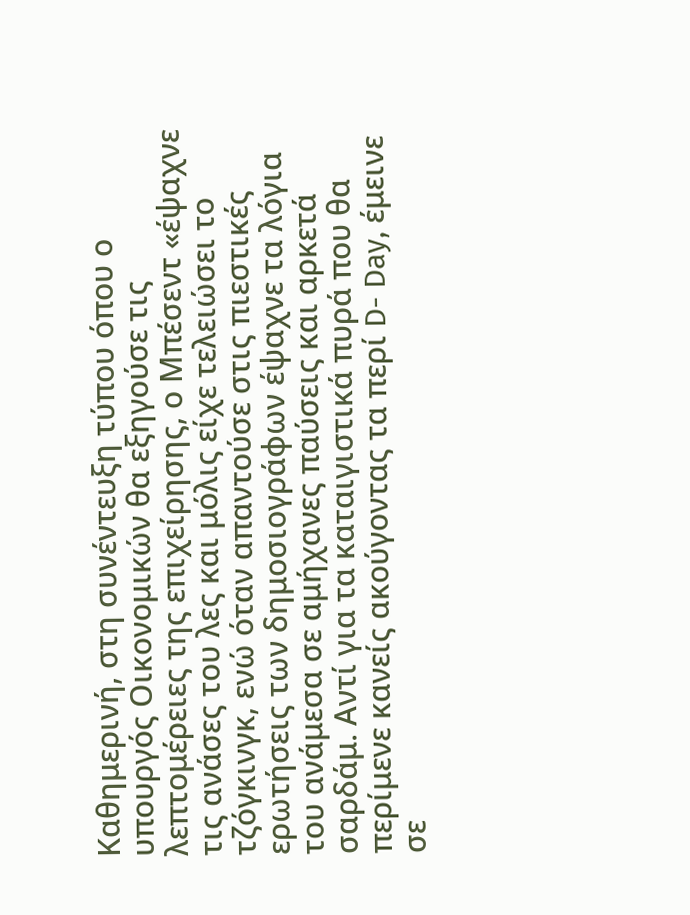Καθημερινή, στη συνέντευξη τύπου όπου ο υπουργός Οικονομικών θα εξηγούσε τις λεπτομέρειες της επιχείρησης, ο Μπέσεντ «έψαχνε τις ανάσες του λες και μόλις είχε τελειώσει το τζόγκινγκ, ενώ όταν απαντούσε στις πιεστικές ερωτήσεις των δημοσιογράφων έψαχνε τα λόγια του ανάμεσα σε αμήχανες παύσεις και αρκετά σαρδάμ. Αντί για τα καταιγιστικά πυρά που θα περίμενε κανείς ακούγοντας τα περί D- Day, έμεινε σε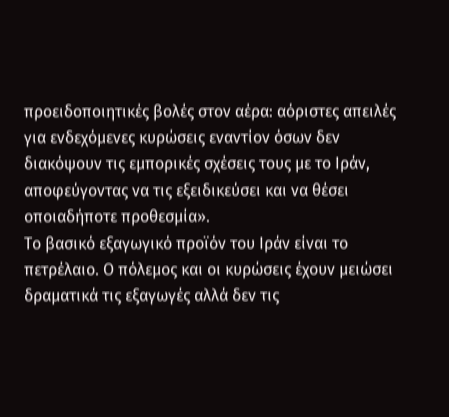προειδοποιητικές βολές στον αέρα: αόριστες απειλές για ενδεχόμενες κυρώσεις εναντίον όσων δεν διακόψουν τις εμπορικές σχέσεις τους με το Ιράν, αποφεύγοντας να τις εξειδικεύσει και να θέσει οποιαδήποτε προθεσμία».
Το βασικό εξαγωγικό προϊόν του Ιράν είναι το πετρέλαιο. Ο πόλεμος και οι κυρώσεις έχουν μειώσει δραματικά τις εξαγωγές αλλά δεν τις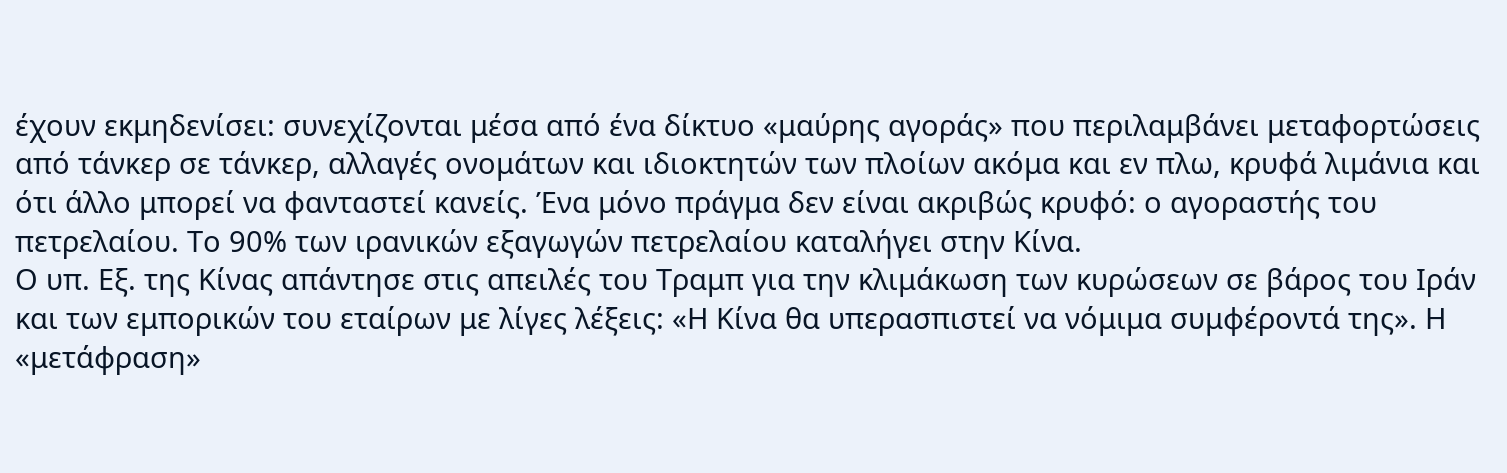έχουν εκμηδενίσει: συνεχίζονται μέσα από ένα δίκτυο «μαύρης αγοράς» που περιλαμβάνει μεταφορτώσεις από τάνκερ σε τάνκερ, αλλαγές ονομάτων και ιδιοκτητών των πλοίων ακόμα και εν πλω, κρυφά λιμάνια και ότι άλλο μπορεί να φανταστεί κανείς. Ένα μόνο πράγμα δεν είναι ακριβώς κρυφό: ο αγοραστής του πετρελαίου. Το 90% των ιρανικών εξαγωγών πετρελαίου καταλήγει στην Κίνα.
Ο υπ. Εξ. της Κίνας απάντησε στις απειλές του Τραμπ για την κλιμάκωση των κυρώσεων σε βάρος του Ιράν και των εμπορικών του εταίρων με λίγες λέξεις: «Η Κίνα θα υπερασπιστεί να νόμιμα συμφέροντά της». Η «μετάφραση»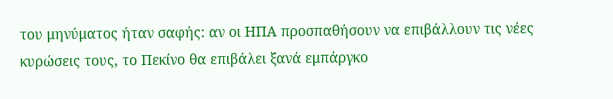του μηνύματος ήταν σαφής: αν οι ΗΠΑ προσπαθήσουν να επιβάλλουν τις νέες κυρώσεις τους, το Πεκίνο θα επιβάλει ξανά εμπάργκο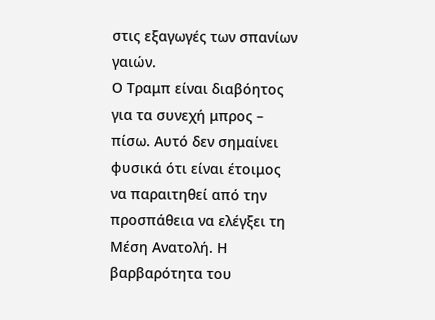στις εξαγωγές των σπανίων γαιών.
Ο Τραμπ είναι διαβόητος για τα συνεχή μπρος – πίσω. Αυτό δεν σημαίνει φυσικά ότι είναι έτοιμος να παραιτηθεί από την προσπάθεια να ελέγξει τη Μέση Ανατολή. Η βαρβαρότητα του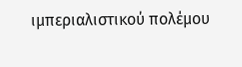ιμπεριαλιστικού πολέμου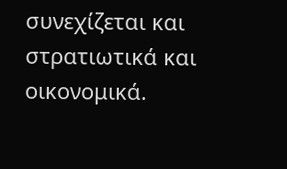συνεχίζεται και στρατιωτικά και οικονομικά.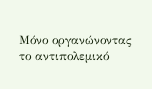Μόνο οργανώνοντας το αντιπολεμικό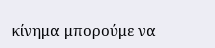κίνημα μπορούμε να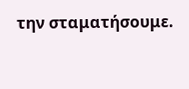την σταματήσουμε.